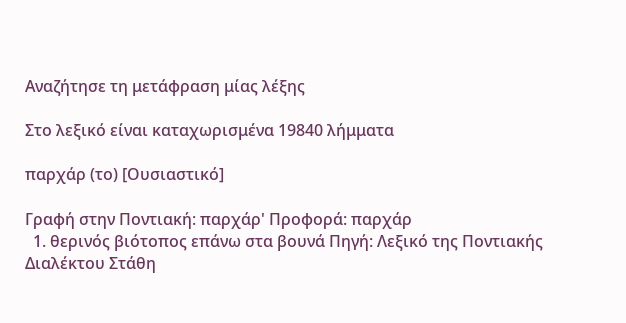Αναζήτησε τη μετάφραση μίας λέξης

Στο λεξικό είναι καταχωρισμένα 19840 λήμματα

παρχάρ (το) [Ουσιαστικό]

Γραφή στην Ποντιακή: παρχάρ' Προφορά: παρχάρ
  1. θερινός βιότοπος επάνω στα βουνά Πηγή: Λεξικό της Ποντιακής Διαλέκτου Στάθη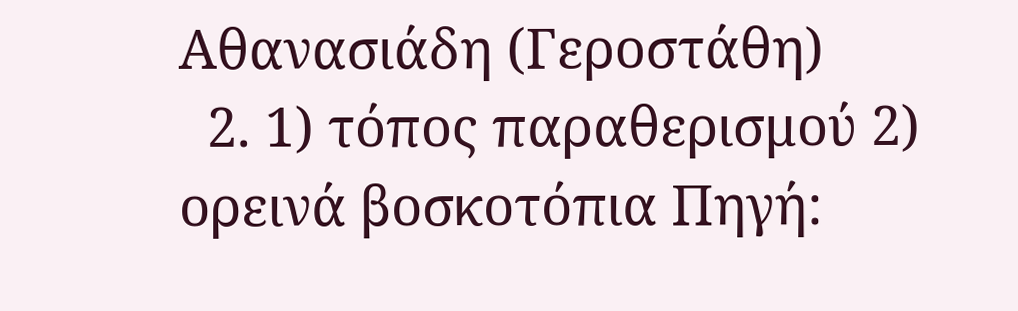Αθανασιάδη (Γεροστάθη)
  2. 1) τόπος παραθερισμού 2) ορεινά βοσκοτόπια Πηγή: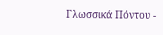Γλωσσικά Πόντου -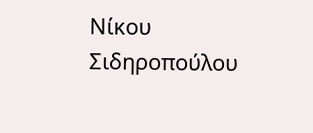Νίκου Σιδηροπούλου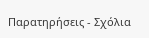Παρατηρήσεις - Σχόλια